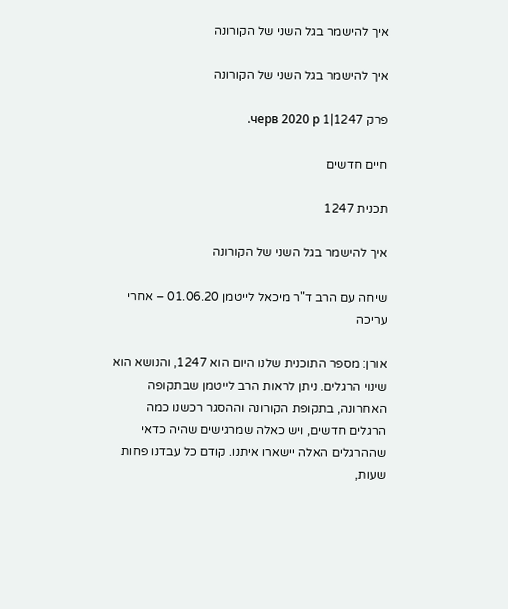איך להישמר בגל השני של הקורונה

איך להישמר בגל השני של הקורונה

פרק 1247|1 черв 2020 р.

חיים חדשים

תכנית 1247

איך להישמר בגל השני של הקורונה

שיחה עם הרב ד"ר מיכאל לייטמן 01.06.20 – אחרי עריכה

אורן: מספר התוכנית שלנו היום הוא 1247, והנושא הוא שינוי הרגלים. ניתן לראות הרב לייטמן שבתקופה האחרונה, בתקופת הקורונה וההסגר רכשנו כמה הרגלים חדשים, ויש כאלה שמרגישים שהיה כדאי שההרגלים האלה יישארו איתנו. קודם כל עבדנו פחות שעות,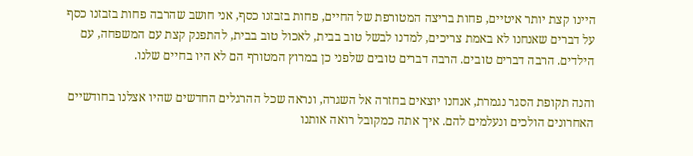היינו קצת יותר איטיים, פחות בריצה המטורפת של החיים, פחות בזבזנו כסף, אני חושב שהרבה פחות בזבזנו כסף על דברים שאנחנו לא באמת צריכים, למדנו לבשל טוב בבית, לאכול טוב בבית, להתפנק קצת עם המשפחה, עם הילדים. הרבה דברים טובים. הרבה דברים טובים שלפני כן במרוץ המטורף הם לא היו בחיים שלנו.

והנה תקופת הסגר נגמרת, אנחנו יוצאים בחזרה אל השגרה, ונראה שכל ההרגלים החדשים שהיו אצלנו בחודשיים האחרונים הולכים ונעלמים להם. איך אתה כמקובל רואה אותנו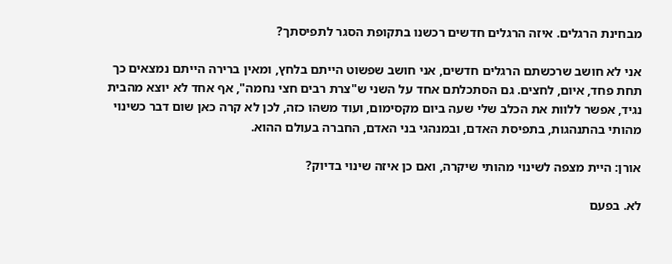מבחינת הרגלים. איזה הרגלים חדשים רכשנו בתקופת הסגר לתפיסתך?

אני לא חושב שרכשתם הרגלים חדשים, אני חושב שפשוט הייתם בלחץ, ומאין ברירה הייתם נמצאים כך תחת פחד, איום, לחצים. גם הסתכלתם אחד על השני ש"צרת רבים חצי נחמה", אף אחד לא יוצא מהבית נגיד, אפשר ללוות את הכלב שלי שעה ביום מקסימום, ועוד משהו כזה, לכן לא קרה כאן שום דבר כשינוי מהותי בהתנהגות, בתפיסת האדם, ובמנהגי בני האדם, החברה בעולם ההוא.

אורן: היית מצפה לשינוי מהותי שיקרה, ואם כן איזה שינוי בדיוק?

לא. בפעם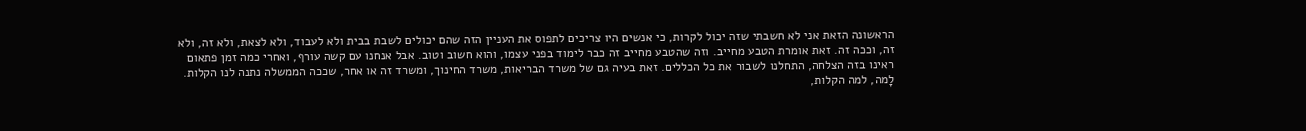הראשונה הזאת אני לא חשבתי שזה יכול לקרות, כי אנשים היו צריכים לתפוס את העניין הזה שהם יכולים לשבת בבית ולא לעבוד, ולא לצאת, ולא זה, ולא זה, וככה זה. זאת אומרת הטבע מחייב. וזה שהטבע מחייב זה כבר לימוד בפני עצמו, והוא חשוב וטוב. אבל אנחנו עם קשה עורף, ואחרי כמה זמן פתאום ראינו בזה הצלחה, התחלנו לשבור את כל הכללים. זאת בעיה גם של משרד הבריאות, משרד החינוך, ומשרד זה או אחר, שככה הממשלה נתנה לנו הקלות. לָמה, למה הקלות,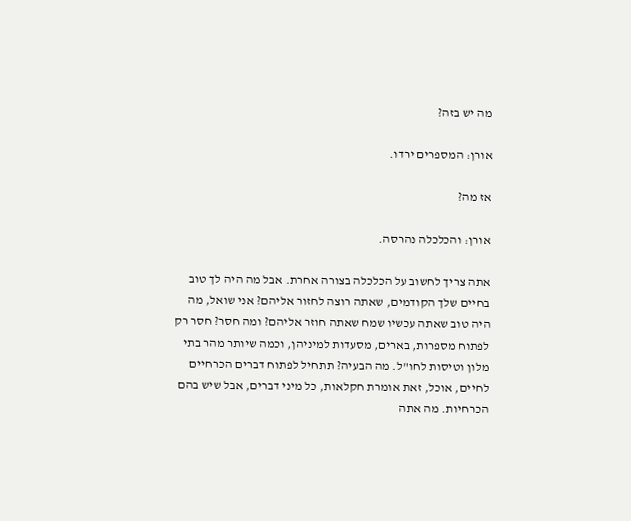מה יש בזה?

אורן: המספרים ירדו.

אז מה?

אורן: והכלכלה נהרסה.

אתה צריך לחשוב על הכלכלה בצורה אחרת. אבל מה היה לך טוב בחיים שלך הקודמים, שאתה רוצה לחזור אליהם? אני שואל, מה היה טוב שאתה עכשיו שמח שאתה חוזר אליהם? ומה חסר? חסר רק לפתוח מספרות, בארים, מסעדות למיניהן, וכמה שיותר מהר בתי מלון וטיסות לחו"ל. מה הבעיה? תתחיל לפתוח דברים הכרחיים לחיים, אוכל, זאת אומרת חקלאות, כל מיני דברים, אבל שיש בהם הכרחיות. מה אתה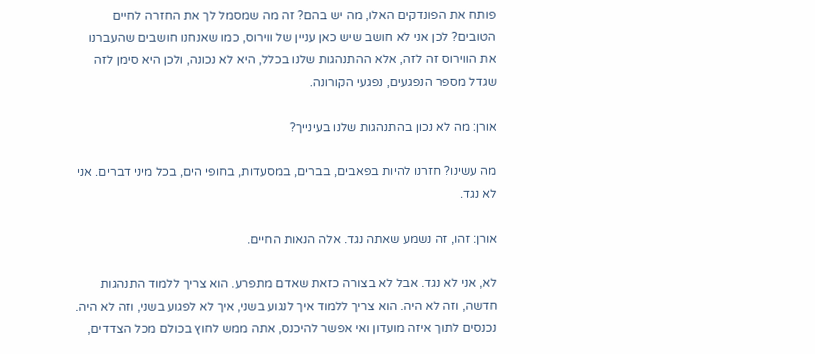פותח את הפונדקים האלו, מה יש בהם? זה מה שמסמל לך את החזרה לחיים הטובים? לכן אני לא חושב שיש כאן עניין של ווירוס, כמו שאנחנו חושבים שהעברנו את הווירוס זה לזה, אלא ההתנהגות שלנו בכלל, היא לא נכונה, ולכן היא סימן לזה שגדל מספר הנפגעים, נפגעי הקורונה.

אורן: מה לא נכון בהתנהגות שלנו בעינייך?

מה עשינו? חזרנו להיות בפאבים, בברים, במסעדות, בחופי הים, בכל מיני דברים. אני לא נגד.

אורן: זהו, זה נשמע שאתה נגד. אלה הנאות החיים.

לא, אני לא נגד. אבל לא בצורה כזאת שאדם מתפרע. הוא צריך ללמוד התנהגות חדשה, וזה לא היה. הוא צריך ללמוד איך לנגוע בשני, איך לא לפגוע בשני, וזה לא היה. נכנסים לתוך איזה מועדון ואי אפשר להיכנס, אתה ממש לחוץ בכולם מכל הצדדים,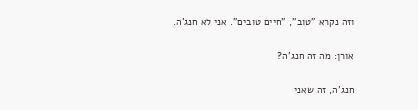וזה נקרא "טוב", "חיים טובים". אני לא חנג'ה.

אורן: מה זה חנג'ה?

חנג'ה, זה שאני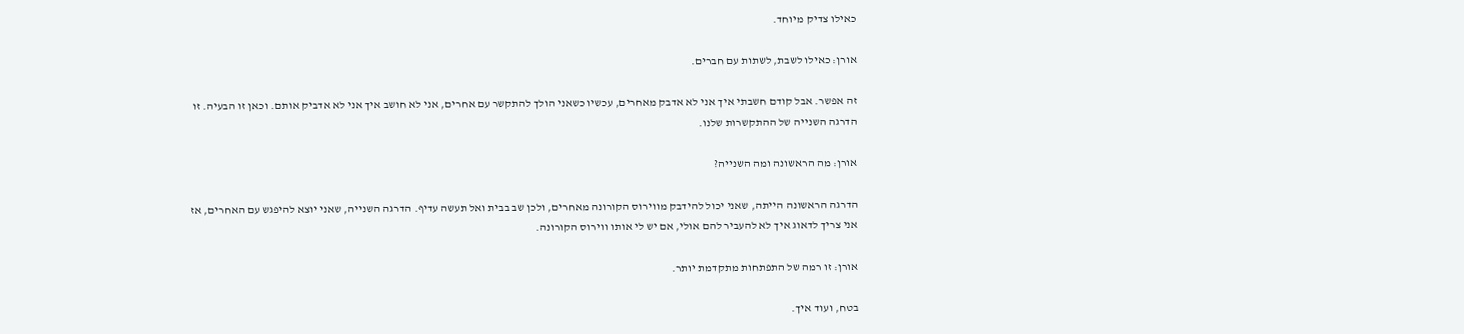כאילו צדיק מיוחד.

אורן: כאילו לשבת, לשתות עם חברים.

זה אפשר. אבל קודם חשבתי איך אני לא אדבק מאחרים, עכשיו כשאני הולך להתקשר עם אחרים, אני לא חושב איך אני לא אדביק אותם. וכאן זו הבעיה. זו הדרגה השנייה של ההתקשרות שלנו.

אורן: מה הראשונה ומה השנייה?

הדרגה הראשונה הייתה, שאני יכול להידבק מווירוס הקורונה מאחרים, ולכן שב בבית ואל תעשה עדיף. הדרגה השנייה, שאני יוצא להיפגש עם האחרים, אז אני צריך לדאוג איך לא להעביר להם אולי, אם יש לי אותו ווירוס הקורונה.

אורן: זו רמה של התפתחות מתקדמת יותר.

בטח, ועוד איך.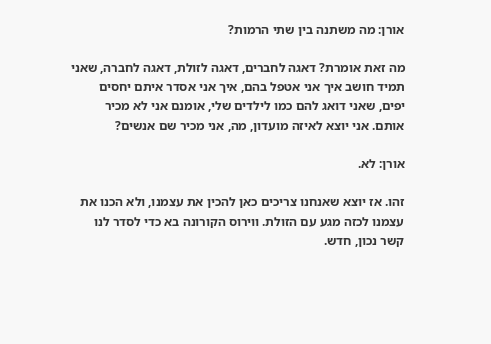אורן: מה משתנה בין שתי הרמות?

מה זאת אומרת? דאגה לחברים, דאגה לזולת, דאגה לחברה, שאני תמיד חושב איך אני אטפל בהם, איך אני אסדר איתם יחסים יפים, שאני דואג להם כמו לילדים שלי, אומנם אני לא מכיר אותם. אני יוצא לאיזה מועדון, מה, אני מכיר שם אנשים?

אורן: לא.

זהו. אז יוצא שאנחנו צריכים כאן להכין את עצמנו, ולא הכנו את עצמנו לכזה מגע עם הזולת. ווירוס הקורונה בא כדי לסדר לנו קשר נכון, חדש.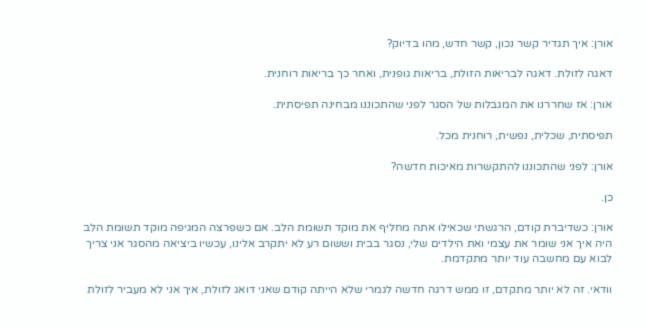אורן: איך תגדיר קשר נכון, קשר חדש, מהו בדיוק?

דאגה לזולת. דאגה לבריאות הזולת, בריאות גופנית, ואחר כך בריאות רוחנית.

אורן: אז שחררנו את המגבלות של הסגר לפני שהתכוננו מבחינה תפיסתית.

תפיסתית, שכלית, נפשית, רוחנית מכל.

אורן: לפני שהתכוננו להתקשרות מאיכות חדשה?

כן.

אורן: כשדיברת קודם, הרגשתי שכאילו אתה מחליף את מוקד תשומת הלב. אם כשפרצה המגיפה מוקד תשומת הלב היה איך אני שומר את עצמי ואת הילדים שלי, נסגר בבית וששום רע לא יתקרב אלינו, עכשיו ביציאה מהסגר אני צריך לבוא עם מחשבה עוד יותר מתקדמת.

וודאי. זה לא יותר מתקדם, זו ממש דרגה חדשה לגמרי שלא הייתה קודם שאני דואג לזולת, איך אני לא מעביר לזולת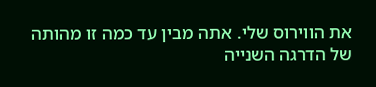את הווירוס שלי. אתה מבין עד כמה זו מהותה של הדרגה השנייה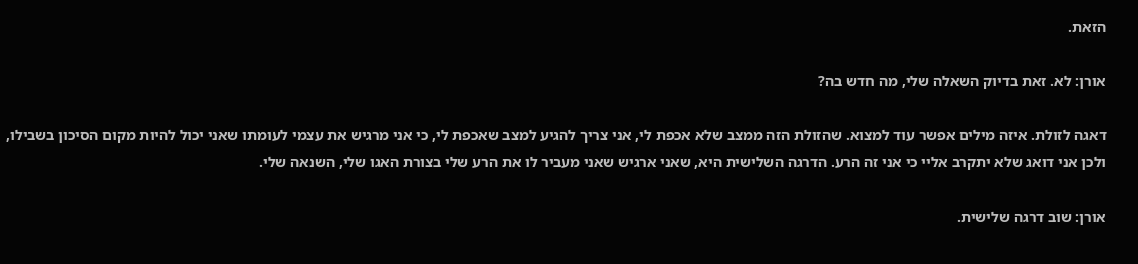הזאת.

אורן: לא. זאת בדיוק השאלה שלי, מה חדש בה?

דאגה לזולת. איזה מילים אפשר עוד למצוא. שהזולת הזה ממצב שלא אכפת לי, אני צריך להגיע למצב שאכפת לי, כי אני מרגיש את עצמי לעומתו שאני יכול להיות מקום הסיכון בשבילו, ולכן אני דואג שלא יתקרב אליי כי אני זה הרע. הדרגה השלישית היא, שאני ארגיש שאני מעביר לו את הרע שלי בצורת האגו שלי, השנאה שלי.

אורן: שוב דרגה שלישית.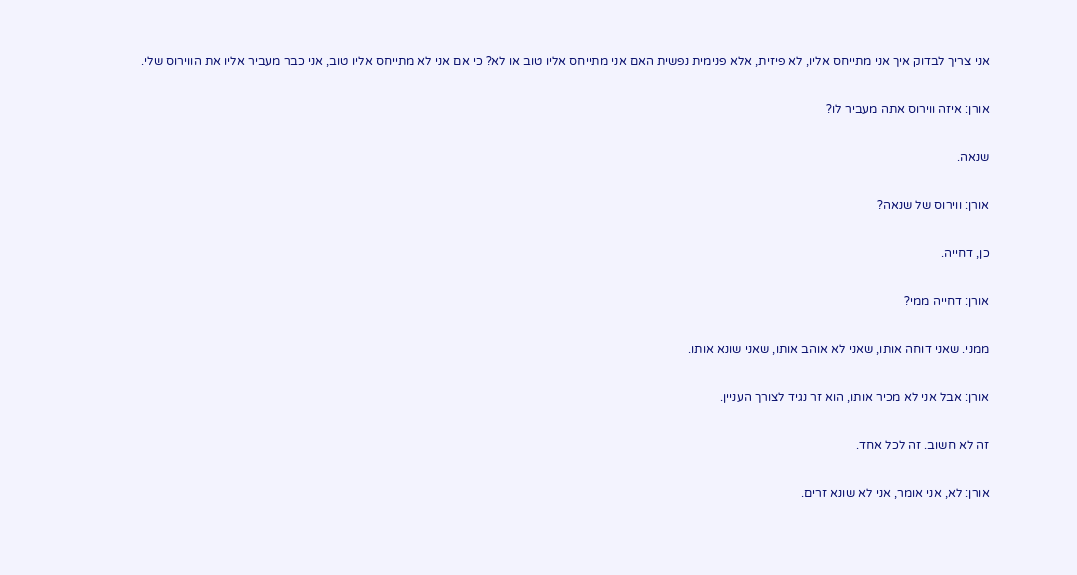אני צריך לבדוק איך אני מתייחס אליו, לא פיזית, אלא פנימית נפשית האם אני מתייחס אליו טוב או לא? כי אם אני לא מתייחס אליו טוב, אני כבר מעביר אליו את הווירוס שלי.

אורן: איזה ווירוס אתה מעביר לו?

שנאה.

אורן: ווירוס של שנאה?

כן, דחייה.

אורן: דחייה ממי?

ממני. שאני דוחה אותו, שאני לא אוהב אותו, שאני שונא אותו.

אורן: אבל אני לא מכיר אותו, הוא זר נגיד לצורך העניין.

זה לא חשוב. זה לכל אחד.

אורן: לא, אני אומר, אני לא שונא זרים.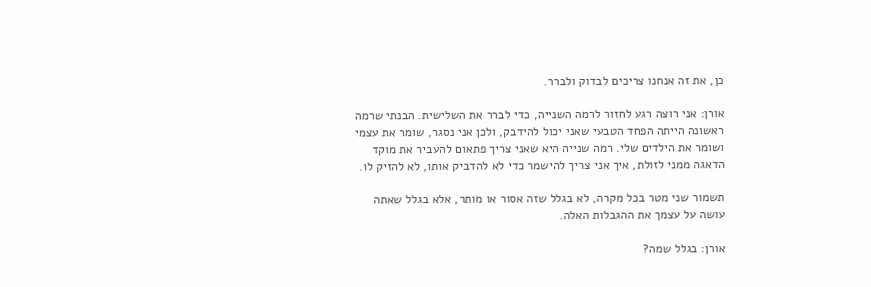כן, את זה אנחנו צריכים לבדוק ולברר.

אורן: אני רוצה רגע לחזור לרמה השנייה, כדי לברר את השלישית. הבנתי שרמה ראשונה הייתה הפחד הטבעי שאני יכול להידבק, ולכן אני נסגר, שומר את עצמי ושומר את הילדים שלי. רמה שנייה היא שאני צריך פתאום להעביר את מוקד הדאגה ממני לזולת, איך אני צריך להישמר כדי לא להדביק אותו, לא להזיק לו.

תשמור שני מטר בכל מקרה, לא בגלל שזה אסור או מותר, אלא בגלל שאתה עושה על עצמך את ההגבלות האלה.

אורן: בגלל שמה?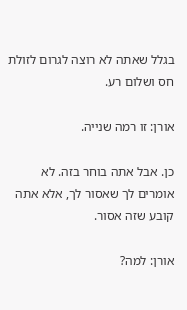בגלל שאתה לא רוצה לגרום לזולת חס ושלום רע.

אורן: זו רמה שנייה.

כן. אבל אתה בוחר בזה. לא אומרים לך שאסור לך, אלא אתה קובע שזה אסור.

אורן: למה?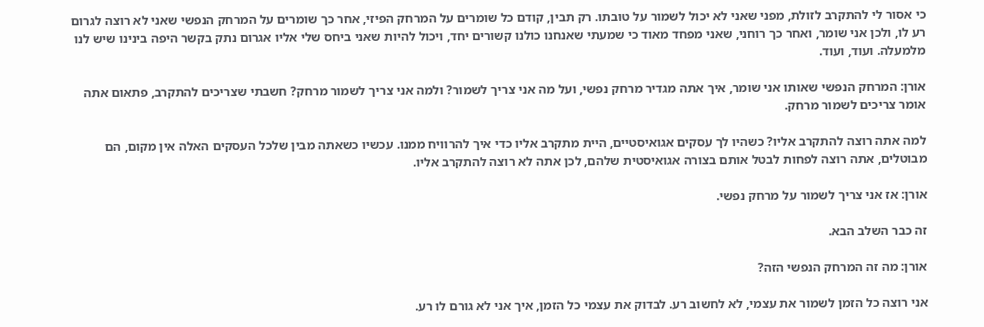כי אסור לי להתקרב לזולת, מפני שאני לא יכול לשמור על טובתו. רק תבין, קודם כל שומרים על המרחק הפיזי, אחר כך שומרים על המרחק הנפשי שאני לא רוצה לגרום רע לו, ולכן אני שומר, ואחר כך רוחני, שאני מפחד מאוד כי שמעתי שאנחנו כולנו קשורים יחד, ויכול להיות שאני ביחס שלי אליו אגרום נתק בקשר היפה בינינו שיש לנו מלמעלה. ועוד, ועוד.

אורן: המרחק הנפשי שאותו אני שומר, איך אתה מגדיר מרחק נפשי, ועל מה אני צריך לשמור? ולמה אני צריך לשמור מרחק? חשבתי שצריכים להתקרב, פתאום אתה אומר צריכים לשמור מרחק.

למה אתה רוצה להתקרב אליו? כשהיו לך עסקים אגואיסטיים, היית מתקרב אליו כדי איך להרוויח ממנו. עכשיו כשאתה מבין שלכל העסקים האלה אין מקום, הם מבוטלים, אתה רוצה לפחות לבטל אותם בצורה אגואיסטית שלהם, לכן אתה לא רוצה להתקרב אליו.

אורן: אז אני צריך לשמור על מרחק נפשי.

זה כבר השלב הבא.

אורן: מה זה המרחק הנפשי הזה?

אני רוצה כל הזמן לשמור את עצמי, לא לחשוב רע. לבדוק את עצמי כל הזמן, איך אני לא גורם לו רע.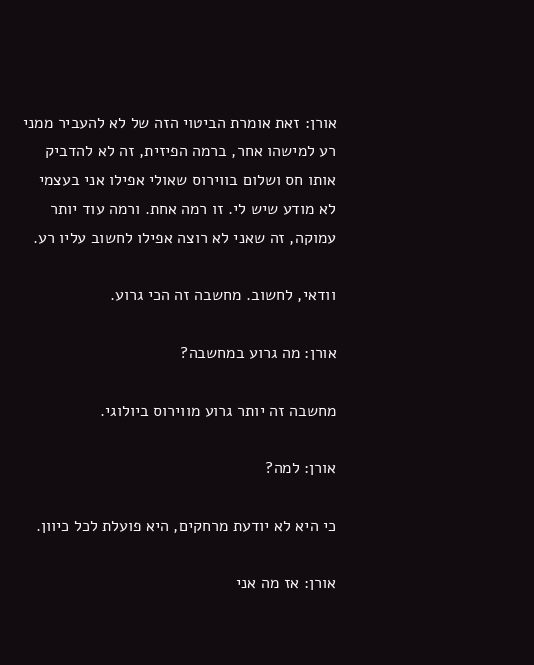אורן: זאת אומרת הביטוי הזה של לא להעביר ממני רע למישהו אחר, ברמה הפיזית, זה לא להדביק אותו חס ושלום בווירוס שאולי אפילו אני בעצמי לא מודע שיש לי. זו רמה אחת. ורמה עוד יותר עמוקה, זה שאני לא רוצה אפילו לחשוב עליו רע.

וודאי, לחשוב. מחשבה זה הכי גרוע.

אורן: מה גרוע במחשבה?

מחשבה זה יותר גרוע מווירוס ביולוגי.

אורן: למה?

כי היא לא יודעת מרחקים, היא פועלת לכל כיוון.

אורן: אז מה אני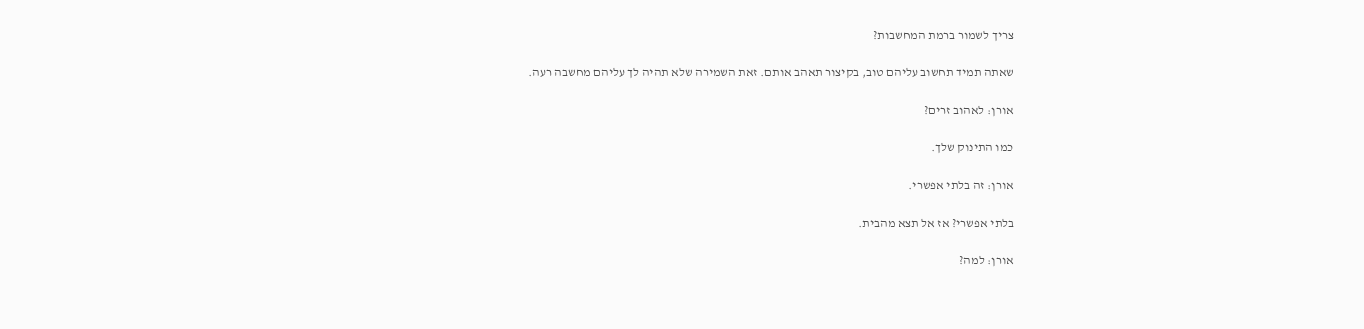צריך לשמור ברמת המחשבות?

שאתה תמיד תחשוב עליהם טוב, בקיצור תאהב אותם. זאת השמירה שלא תהיה לך עליהם מחשבה רעה.

אורן: לאהוב זרים?

כמו התינוק שלך.

אורן: זה בלתי אפשרי.

בלתי אפשרי? אז אל תצא מהבית.

אורן: למה?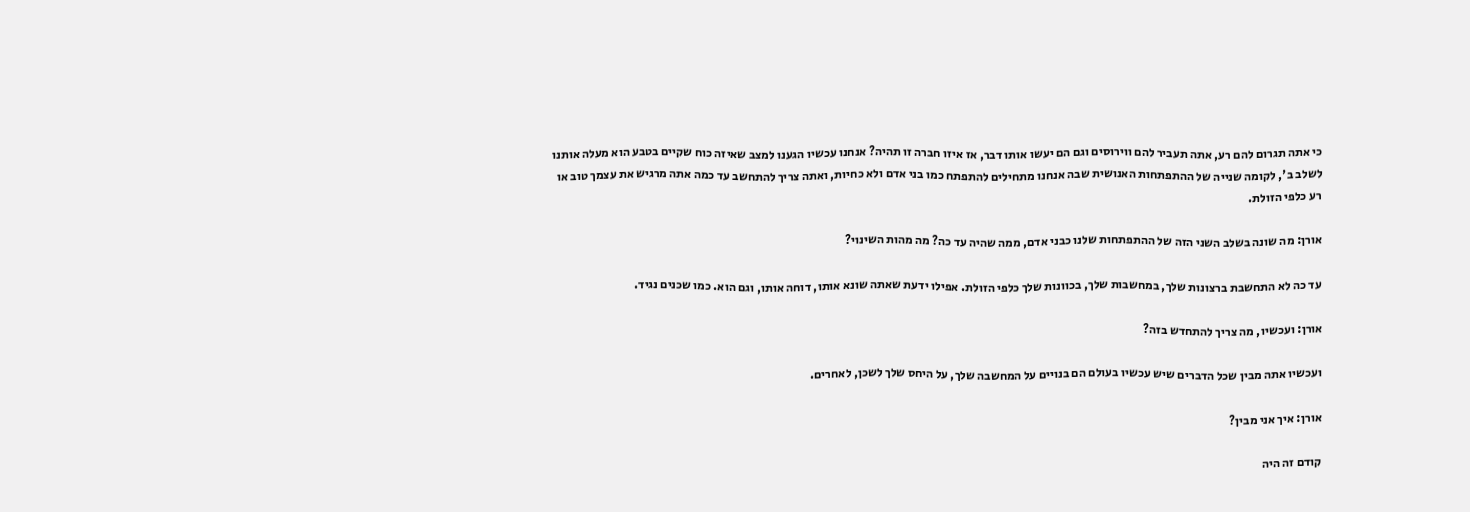כי אתה תגרום להם רע, אתה תעביר להם ווירוסים וגם הם יעשו אותו דבר, אז איזו חברה זו תהיה? אנחנו עכשיו הגענו למצב שאיזה כוח שקיים בטבע הוא מעלה אותנו לשלב ב', לקומה שנייה של ההתפתחות האנושית שבה אנחנו מתחילים להתפתח כמו בני אדם ולא כחיות, ואתה צריך להתחשב עד כמה אתה מרגיש את עצמך טוב או רע כלפי הזולת.

אורן: מה שונה בשלב השני הזה של ההתפתחות שלנו כבני אדם, ממה שהיה עד כה? מה מהות השינוי?

עד כה לא התחשבת ברצונות שלך, במחשבות שלך, בכוונות שלך כלפי הזולת. אפילו ידעת שאתה שונא אותו, דוחה אותו, וגם הוא. כמו שכנים נגיד.

אורן: ועכשיו, מה צריך להתחדש בזה?

ועכשיו אתה מבין שכל הדברים שיש עכשיו בעולם הם בנויים על המחשבה שלך, על היחס שלך לשכן, לאחרים.

אורן: איך אני מבין?

קודם זה היה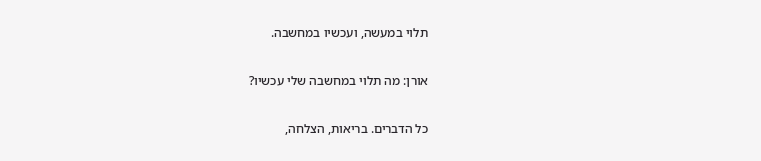תלוי במעשה, ועכשיו במחשבה.

אורן: מה תלוי במחשבה שלי עכשיו?

כל הדברים. בריאות, הצלחה,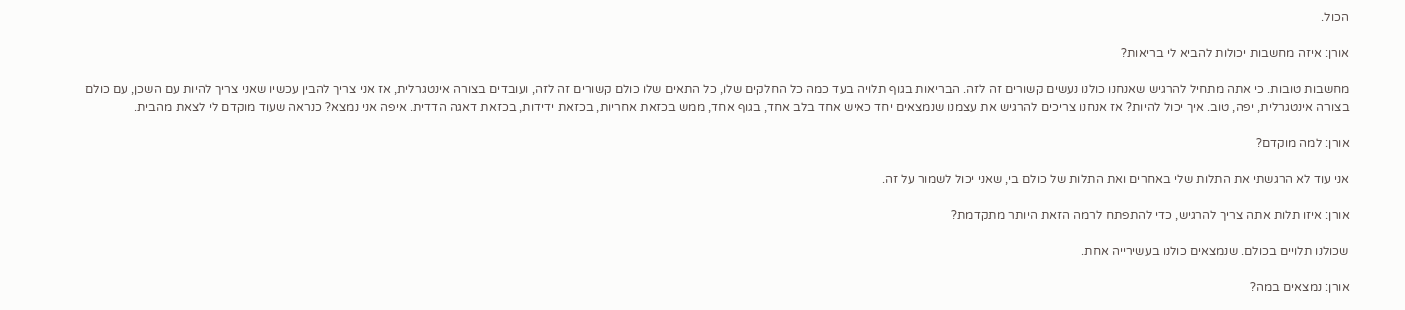הכול.

אורן: איזה מחשבות יכולות להביא לי בריאות?

מחשבות טובות. כי אתה מתחיל להרגיש שאנחנו כולנו נעשים קשורים זה לזה. הבריאות בגוף תלויה בעד כמה כל החלקים שלו, כל התאים שלו כולם קשורים זה לזה, ועובדים בצורה אינטגרלית, אז אני צריך להבין עכשיו שאני צריך להיות עם השכן, עם כולם בצורה אינטגרלית, יפה, טוב. איך יכול להיות? אז אנחנו צריכים להרגיש את עצמנו שנמצאים יחד כאיש אחד בלב אחד, בגוף אחד, ממש בכזאת אחריות, בכזאת ידידות, בכזאת דאגה הדדית. איפה אני נמצא? כנראה שעוד מוקדם לי לצאת מהבית.

אורן: למה מוקדם?

אני עוד לא הרגשתי את התלות שלי באחרים ואת התלות של כולם בי, שאני יכול לשמור על זה.

אורן: איזו תלות אתה צריך להרגיש, כדי להתפתח לרמה הזאת היותר מתקדמת?

שכולנו תלויים בכולם. שנמצאים כולנו בעשירייה אחת.

אורן: נמצאים במה?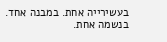בעשירייה אחת. במבנה אחד. בנשמה אחת.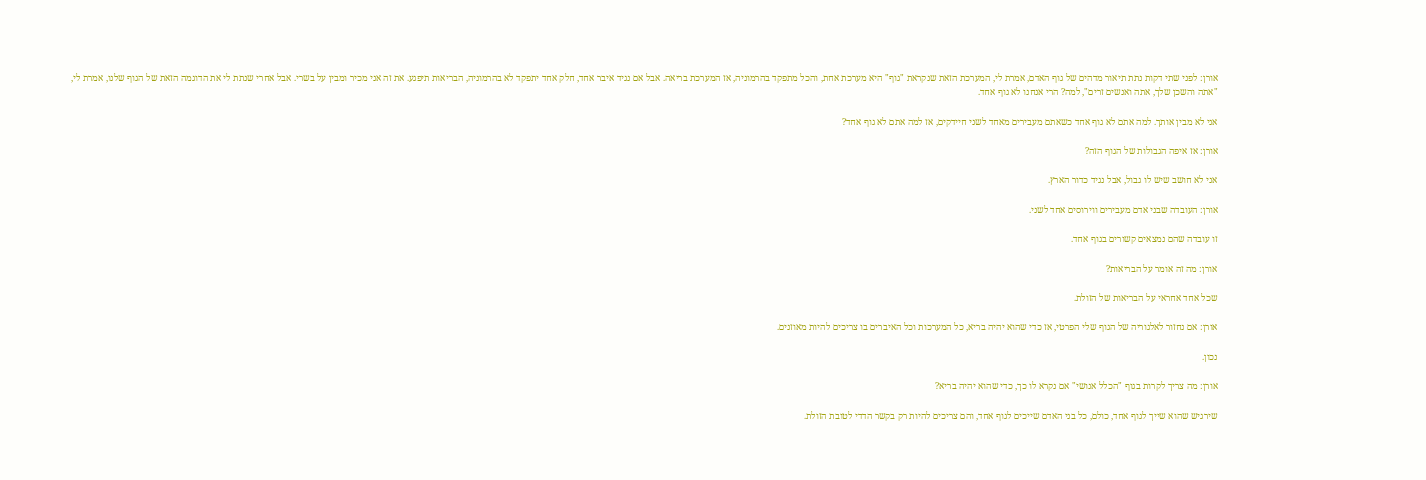אורן: לפני שתי דקות נתת תיאור מדהים של גוף האדם, אמרת לי, המערכת הזאת שנקראת "גוף" היא מערכת אחת, והכל מתפקד בהרמוניה, אז המערכת בריאה. אבל אם נגיד איבר אחד, חלק אחד יתפקד לא בהרמוניה, הבריאות תיפגע. את זה אני מכיר ומבין על בשרי. אבל אחרי שנתת לי את הדוגמה הזאת של הגוף שלנו, אמרת לי, "אתה והשכן שלך, אתה ואנשים זרים", למה? הרי אנחנו לא גוף אחד.

אני לא מבין אותך. למה אתם לא גוף אחד כשאתם מעבירים מאחד לשני חיידקים, אז למה אתם לא גוף אחד?

אורן: אז איפה הגבולות של הגוף הזה?

אני לא חושב שיש לו גבול, אבל נגיד כדור הארץ.

אורן: העובדה שבני אדם מעבירים ווירוסים אחד לשני.

זו עובדה שהם נמצאים קשורים בגוף אחד.

אורן: מה זה אומר על הבריאות?

שכל אחד אחראי על הבריאות של הזולת.

אורן: אם נחזור לאלגוריה של הגוף שלי הפרטי, אז כדי שהוא יהיה בריא, כל המערכות וכל האיברים בו צריכים להיות מאוזנים.

נכון.

אורן: מה צריך לקרות בגוף "הכלל אנושי" אם נקרא לו כך, כדי שהוא יהיה בריא?

שירגיש שהוא שייך לגוף אחד, כולם, כל בני האדם שייכים לגוף אחד, והם צריכים להיות רק בקשר הדדי לטובת הזולת.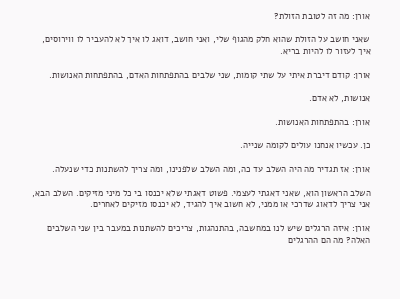אורן: מה זה לטובת הזולת?

שאני חושב על הזולת שהוא חלק מהגוף שלי, ואני חושב, דואג לו איך לא להעביר לו ווירוסים, איך לעזור לו להיות בריא.

אורן: קודם דיברת איתי על שתי קומות, שני שלבים בהתפתחות האדם, בהתפתחות האנושות.

אנושות, לא אדם.

אורן: בהתפתחות האנושות.

כן. עכשיו אנחנו עולים לקומה שנייה.

אורן: אז תגדיר מה היה השלב עד כה, ומה השלב שלפנינו, ומה צריך להשתנות כדי שנעלה.

השלב הראשון הוא, שאני דאגתי לעצמי. פשוט דאגתי שלא יכנסו בי כל מיני מזיקים. השלב הבא, אני צריך לדאוג שדרכי או ממני, לא חשוב איך להגיד, לא יכנסו מזיקים לאחרים.

אורן: איזה הרגלים שיש לנו במחשבה, בהתנהגות, צריכים להשתנות במעבר בין שני השלבים האלה? מה הם ההרגלים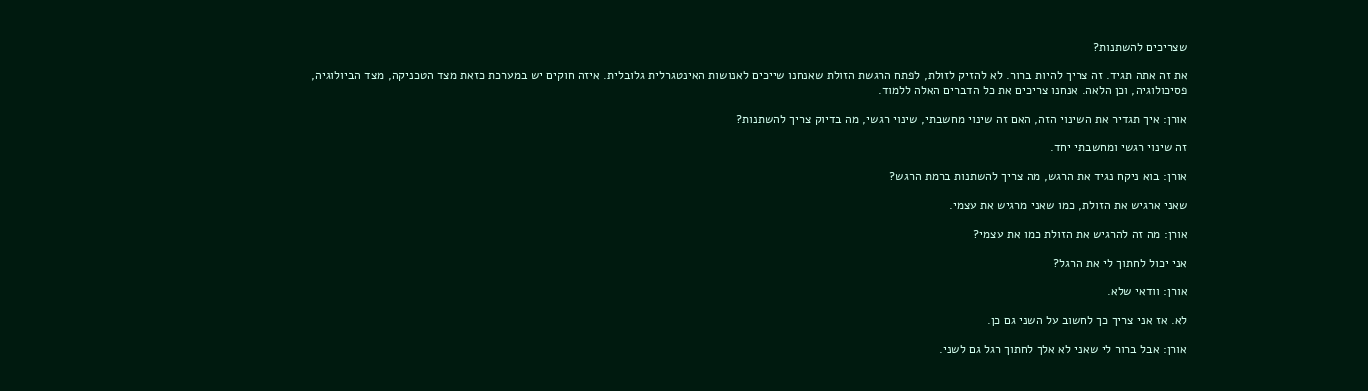שצריכים להשתנות?

את זה אתה תגיד. זה צריך להיות ברור. לא להזיק לזולת, לפתח הרגשת הזולת שאנחנו שייכים לאנושות האינטגרלית גלובלית. איזה חוקים יש במערכת כזאת מצד הטכניקה, מצד הביולוגיה, פסיכולוגיה, וכן הלאה. אנחנו צריכים את כל הדברים האלה ללמוד.

אורן: איך תגדיר את השינוי הזה, האם זה שינוי מחשבתי, שינוי רגשי, מה בדיוק צריך להשתנות?

זה שינוי רגשי ומחשבתי יחד.

אורן: בוא ניקח נגיד את הרגש, מה צריך להשתנות ברמת הרגש?

שאני ארגיש את הזולת, כמו שאני מרגיש את עצמי.

אורן: מה זה להרגיש את הזולת כמו את עצמי?

אני יכול לחתוך לי את הרגל?

אורן: וודאי שלא.

לא. אז אני צריך כך לחשוב על השני גם כן.

אורן: אבל ברור לי שאני לא אלך לחתוך רגל גם לשני.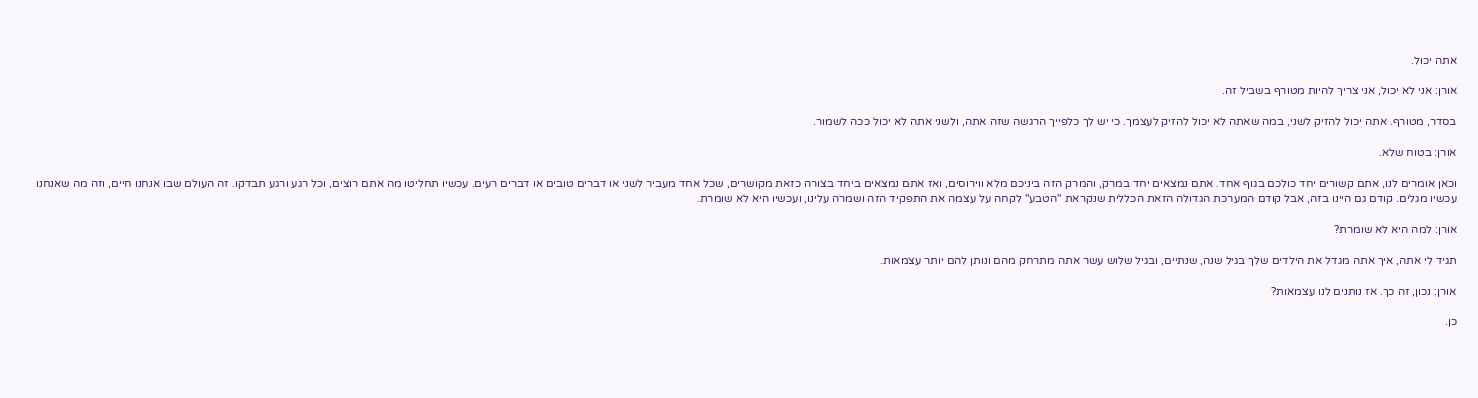אתה יכול.

אורן: אני לא יכול, אני צריך להיות מטורף בשביל זה.

בסדר, מטורף. אתה יכול להזיק לשני, במה שאתה לא יכול להזיק לעצמך. כי יש לך כלפייך הרגשה שזה אתה, ולשני אתה לא יכול ככה לשמור.

אורן: בטוח שלא.

וכאן אומרים לנו, אתם קשורים יחד כולכם בגוף אחד. אתם נמצאים יחד במרק, והמרק הזה ביניכם מלא ווירוסים, ואז אתם נמצאים ביחד בצורה כזאת מקושרים, שכל אחד מעביר לשני או דברים טובים או דברים רעים. עכשיו תחליטו מה אתם רוצים, וכל רגע ורגע תבדקו. זה העולם שבו אנחנו חיים, וזה מה שאנחנו עכשיו מגלים. קודם גם היינו בזה, אבל קודם המערכת הגדולה הזאת הכללית שנקראת "הטבע" לקחה על עצמה את התפקיד הזה ושמרה עלינו, ועכשיו היא לא שומרת.

אורן: למה היא לא שומרת?

תגיד לי אתה, איך אתה מגדל את הילדים שלך בגיל שנה, שנתיים, ובגיל שלוש עשר אתה מתרחק מהם ונותן להם יותר עצמאות.

אורן: נכון, זה כך. אז נותנים לנו עצמאות?

כן.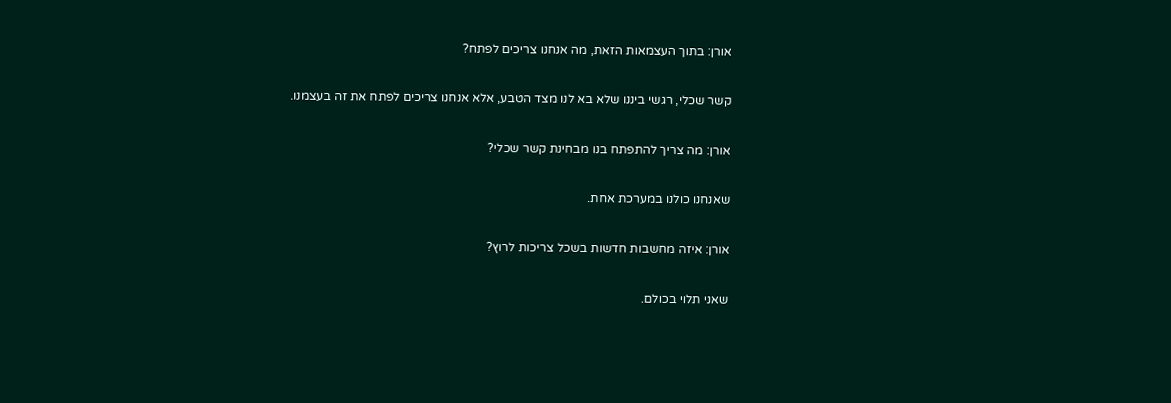אורן: בתוך העצמאות הזאת, מה אנחנו צריכים לפתח?

קשר שכלי, רגשי ביננו שלא בא לנו מצד הטבע, אלא אנחנו צריכים לפתח את זה בעצמנו.

אורן: מה צריך להתפתח בנו מבחינת קשר שכלי?

שאנחנו כולנו במערכת אחת.

אורן: איזה מחשבות חדשות בשכל צריכות לרוץ?

שאני תלוי בכולם.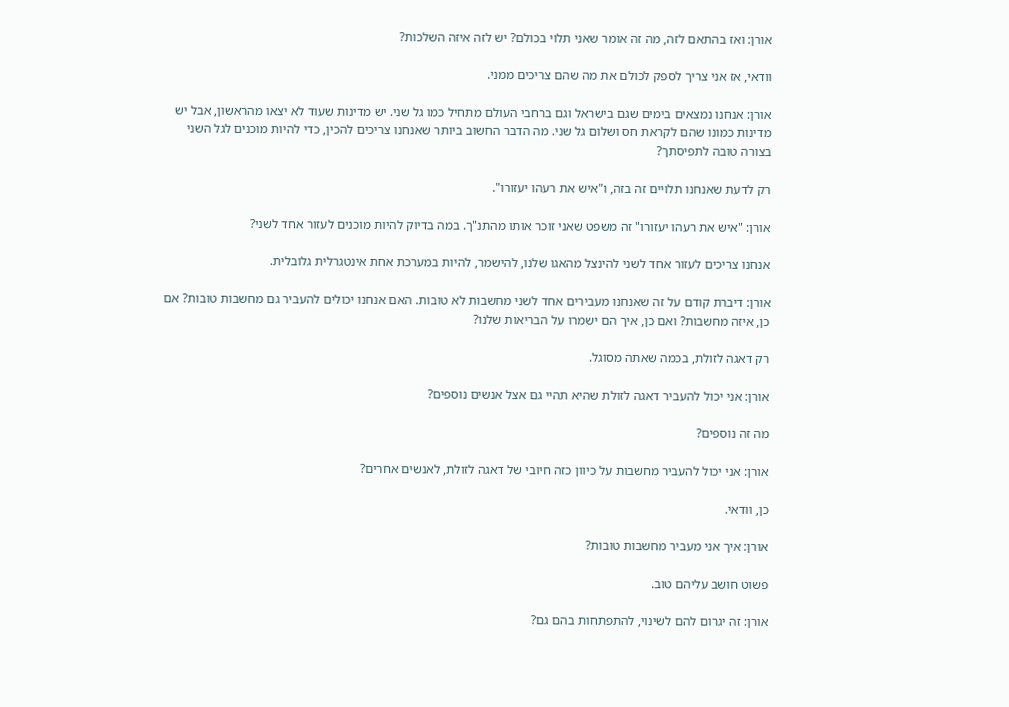אורן: ואז בהתאם לזה, מה זה אומר שאני תלוי בכולם? יש לזה איזה השלכות?

וודאי, אז אני צריך לספק לכולם את מה שהם צריכים ממני.

אורן: אנחנו נמצאים בימים שגם בישראל וגם ברחבי העולם מתחיל כמו גל שני. יש מדינות שעוד לא יצאו מהראשון, אבל יש מדינות כמונו שהם לקראת חס ושלום גל שני. מה הדבר החשוב ביותר שאנחנו צריכים להכין, כדי להיות מוכנים לגל השני בצורה טובה לתפיסתך?

רק לדעת שאנחנו תלויים זה בזה, ו"איש את רעהו יעזורו".

אורן: "איש את רעהו יעזורו" זה משפט שאני זוכר אותו מהתנ"ך. במה בדיוק להיות מוכנים לעזור אחד לשני?

אנחנו צריכים לעזור אחד לשני להינצל מהאגו שלנו, להישמר, להיות במערכת אחת אינטגרלית גלובלית.

אורן: דיברת קודם על זה שאנחנו מעבירים אחד לשני מחשבות לא טובות. האם אנחנו יכולים להעביר גם מחשבות טובות? אם כן, איזה מחשבות? ואם כן, איך הם ישמרו על הבריאות שלנו?

רק דאגה לזולת, בכמה שאתה מסוגל.

אורן: אני יכול להעביר דאגה לזולת שהיא תהיי גם אצל אנשים נוספים?

מה זה נוספים?

אורן: אני יכול להעביר מחשבות על כיוון כזה חיובי של דאגה לזולת, לאנשים אחרים?

כן, וודאי.

אורן: איך אני מעביר מחשבות טובות?

פשוט חושב עליהם טוב.

אורן: זה יגרום להם לשינוי, להתפתחות בהם גם?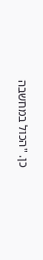כן. "הכול במחשבה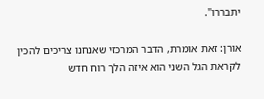יתבררו".

אורן: זאת אומרת, הדבר המרכזי שאנחנו צריכים להכין לקראת הגל השני הוא איזה הלך רוח חדש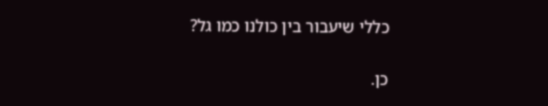כללי שיעבור בין כולנו כמו גל?

כן.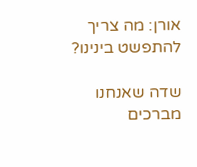אורן: מה צריך להתפשט בינינו?

שדה שאנחנו מברכים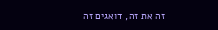זה את זה, דואגים זה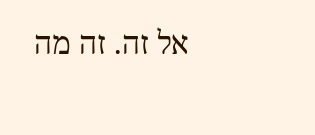אל זה. זה מה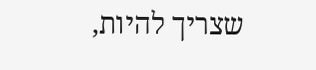שצריך להיות,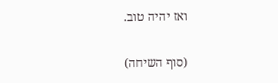ואז יהיה טוב.

(סוף השיחה)